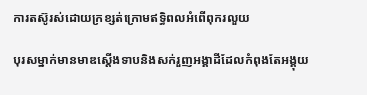ការតស៊ូរស់ដោយក្រខ្សត់ក្រោមឥទ្ធិពលអំពើពុករលួយ

បុរសម្នាក់មានមាឌស្តើងទាបនិងសក់រួញអង្គាដីដែលកំពុងតែអង្គុយ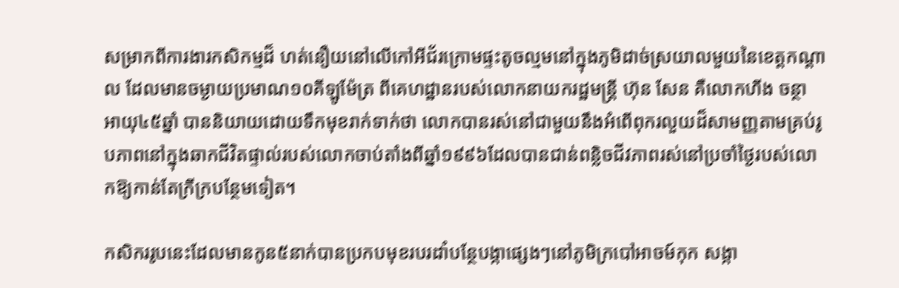សម្រាកពីការងារកសិកម្មដ៏ ហត់នឿយនៅលើកៅអីជ័រក្រោមផ្ទះតូចល្មមនៅក្នុងភូមិដាច់ស្រយាលមួយនៃខេត្តកណ្តាល ដែលមានចម្ងាយប្រមាណ១០គីឡូម៉ែត្រ ពីគេហដ្ឋានរបស់លោកនាយករដ្ឋមន្ត្រី ហ៊ុន សែន គឺលោកហីង ចន្ថា អាយុ៤៥ឆ្នាំ បាននិយាយដោយទឹកមុខរាក់ទាក់ថា លោកបានរស់នៅជាមួយនឹងអំពើពុករលួយដ៏សាមញ្ញតាមគ្រប់រូបភាពនៅក្នុងឆាកជីវិតផ្ទាល់របស់លោកចាប់តាំងពីឆ្នាំ១៩៩៦ដែលបានជាន់ពន្លិចជីវភាពរស់នៅប្រចាំថ្ងៃរបស់លោកឱ្យកាន់តែក្រីក្របន្ថែមទៀត។

កសិកររូបនេះដែលមានកូន៥នាក់បានប្រកបមុខរបរដាំបន្ថែបង្កាផ្សេងៗនៅភូមិក្របៅអាចម៍កុក សង្កា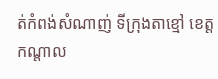ត់កំពង់សំណាញ់ ទីក្រុងតាខ្មៅ ខេត្តកណ្តាល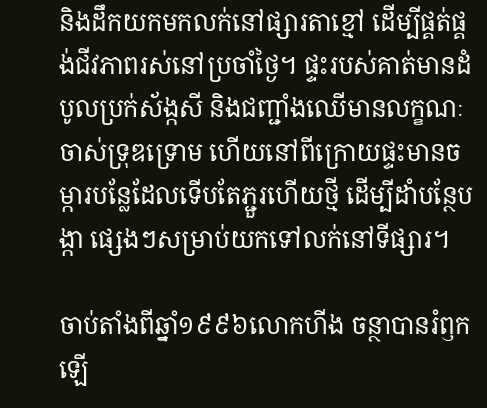និងដឹកយកមកលក់នៅផ្សារតាខ្មៅ ដើម្បីផ្គត់ផ្គង់ជីវភាពរស់នៅប្រចាំថ្ងៃ។ ផ្ទះរបស់គាត់មានដំបូលប្រក់ស័ង្កសី និងជញ្ជាំងឈើមានលក្ខណៈចាស់ទ្រុឌទ្រោម ហើយនៅពីក្រោយផ្ទះមានចម្ការបន្លែដែលទើបតែភ្ជួរហើយថ្មី ដើម្បីដាំបន្ថែបង្កា ផ្សេងៗសម្រាប់យកទៅលក់នៅទីផ្សារ។

ចាប់តាំងពីឆ្នាំ១៩៩៦លោកហីង ចន្ថាបានរំឭកឡើ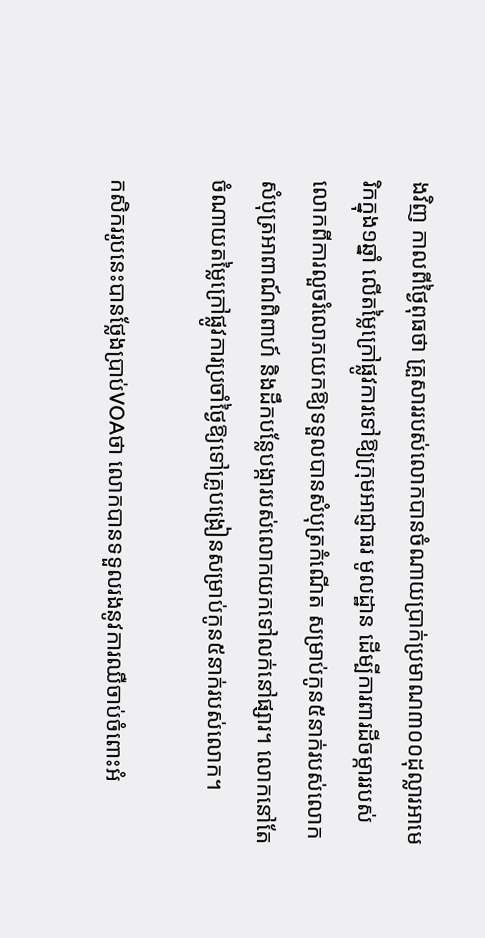ងវិញ កាលពីថ្ងៃពុធថា គ្រួសាររបស់លោកបានចំណាយប្រាក់ប្រមាណ៣០០ដុល្លារអាមេរិកក្នុង១ឆ្នាំ លើតម្លៃក្រៅផ្លូវការទៅឱ្យក្រុមអាជ្ញាធរ មូលដ្ឋាន ដើម្បីការពារដីចម្ការរបស់លោកពីការលួចរំលោភយកឱ្យទទួលបានសំបុត្រកំណើត សម្រាប់កូន៥នាក់របស់លោក សំបុត្រអាពាណ៍ពិពាហ៍ និងដឹកបន្លែបង្ការបស់លោកយកទៅលក់នៅផ្សារ។ លោកនៅតែចំណាយតម្លៃក្រៅផ្លូវការប្រចាំថ្ងៃឱ្យទៅគ្រូបង្រៀនសម្រាប់កូន៥នាក់របស់លោក។

កសិកររូបនេះបានថ្លែងប្រាប់VOAថា លោកបានទទួលរងនូវការឈឺចាប់ចំពោះអំ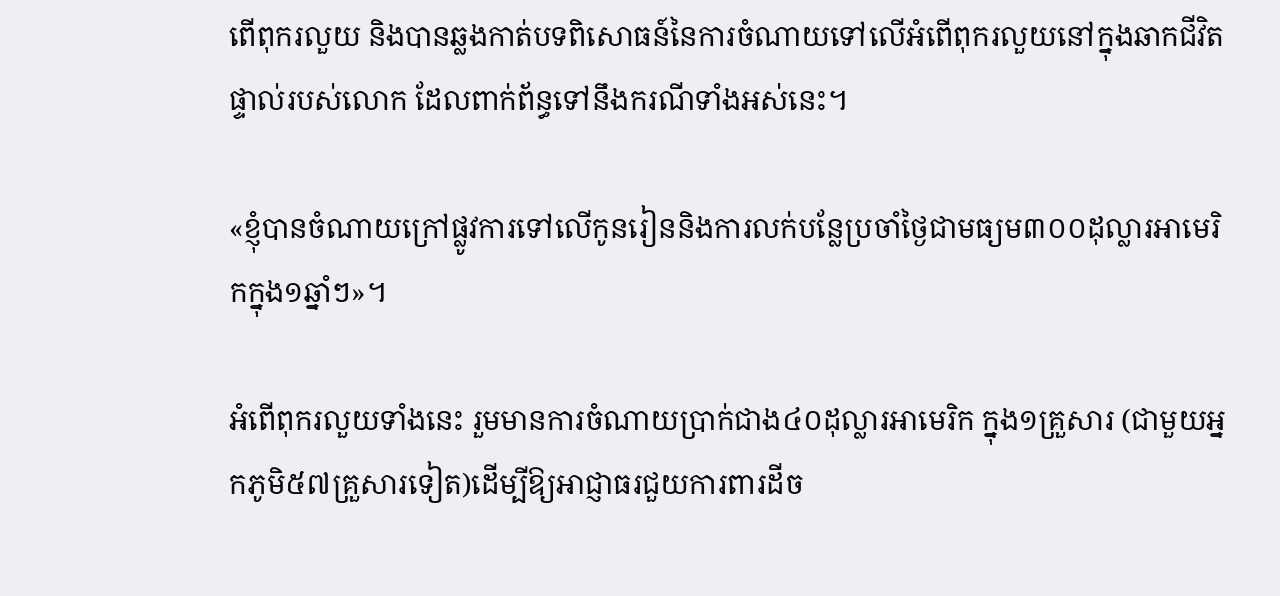ពើពុករលួយ និងបានឆ្លងកាត់បទពិសោធន៍នៃការចំណាយទៅលើអំពើពុករលួយនៅក្នុងឆាកជីវិតផ្ទាល់របស់លោក ដែលពាក់ព័ន្ធទៅនឹងករណីទាំងអស់នេះ។

«ខ្ញុំបានចំណាយក្រៅផ្លូវការទៅលើកូនរៀននិងការលក់បន្លែប្រចាំថ្ងៃជាមធ្យម៣០០ដុល្លារអាមេរិកក្នុង១ឆ្នាំៗ»។

អំពើពុករលួយទាំងនេះ រួមមានការចំណាយប្រាក់ជាង៤០ដុល្លារអាមេរិក ក្នុង១គ្រួសារ (ជាមួយអ្នកភូមិ៥៧គ្រួសារទៀត)ដើម្បីឱ្យអាជ្ញាធរជួយការពារដីច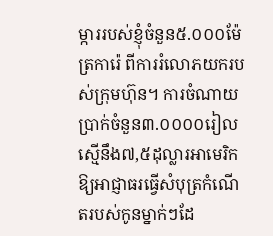ម្ការរបស់ខ្ញុំចំនួន៥.០០០ម៉ែត្រការ៉េ ពីការរំលោភយករបស់ក្រុមហ៊ុន។ ការចំណាយប្រាក់ចំនួន៣.០០០០រៀលស្មើនឹង៧,៥ដុល្លារអាមេរិកឱ្យអាជ្ញាធរធ្វើសំបុត្រកំណើតរបស់កូនម្នាក់ៗដែ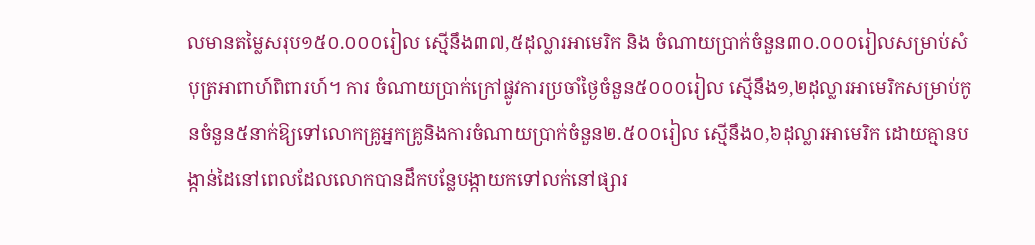លមានតម្លៃសរុប១៥០.០០០រៀល ស្មើនឹង៣៧,៥ដុល្លារអាមេរិក និង ចំណាយប្រាក់ចំនួន៣០.០០០រៀលសម្រាប់សំបុត្រអាពាហ៍ពិពារហ៍។ ការ ចំណាយប្រាក់ក្រៅផ្លូវការប្រចាំថ្ងៃចំនួន៥០០០រៀល ស្មើនឹង១,២ដុល្លារអាមេរិកសម្រាប់កូនចំនួន៥នាក់ឱ្យទៅលោកគ្រូអ្នកគ្រូនិងការចំណាយប្រាក់ចំនួន២.៥០០រៀល ស្មើនឹង០,៦ដុល្លារអាមេរិក ដោយគ្មានបង្កាន់ដៃនៅពេលដែលលោកបានដឹកបន្លែបង្កាយកទៅលក់នៅផ្សារ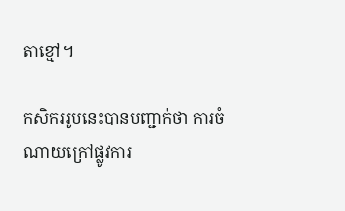តាខ្មៅ។

កសិកររូបនេះបានបញ្ជាក់ថា ការចំណាយក្រៅផ្លូវការ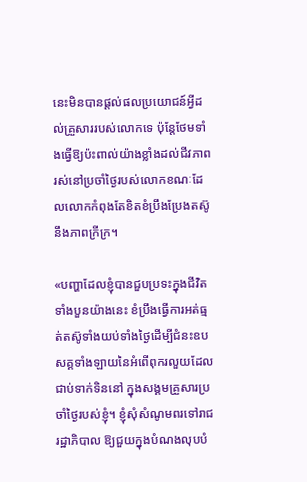នេះមិនបានផ្តល់ផលប្រយោជន៍អ្វីដល់គ្រួសាររបស់លោកទេ ប៉ុន្តែថែមទាំងធ្វើឱ្យប៉ះពាល់យ៉ាងខ្លាំងដល់ជីវភាពរស់នៅប្រចាំថ្ងៃរបស់លោកខណៈដែលលោកកំពុងតែខិតខំប្រឹងប្រែងតស៊ូនឹងភាពក្រីក្រ។

«បញ្ហាដែលខ្ញុំបានជួបប្រទះក្នុងជីវិតទាំងបួនយ៉ាងនេះ ខំប្រឹងធ្វើការអត់ធ្មត់តស៊ូទាំងយប់ទាំងថ្ងៃដើម្បីជំនះឧបសគ្គទាំងឡាយនៃអំពើពុករលួយដែលជាប់ទាក់ទិននៅ ក្នុងសង្គមគ្រួសារប្រចាំថ្ងៃរបស់ខ្ញុំ។ ខ្ញុំសុំសំណូមពរទៅរាជរដ្ឋាភិបាល ឱ្យជួយក្នុងបំណងលុបបំ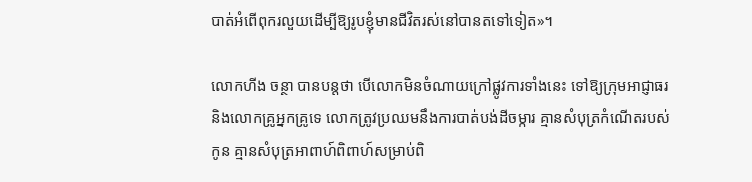បាត់អំពើពុករលួយដើម្បីឱ្យរូបខ្ញុំមានជីវិតរស់នៅបានតទៅទៀត»។

លោកហីង ចន្ថា បានបន្តថា បើលោកមិនចំណាយក្រៅផ្លូវការទាំងនេះ ទៅឱ្យក្រុមអាជ្ញាធរ និងលោកគ្រូអ្នកគ្រូទេ លោកត្រូវប្រឈមនឹងការបាត់បង់ដីចម្ការ គ្មានសំបុត្រកំណើតរបស់កូន គ្មានសំបុត្រអាពាហ៍ពិពាហ៍សម្រាប់ពិ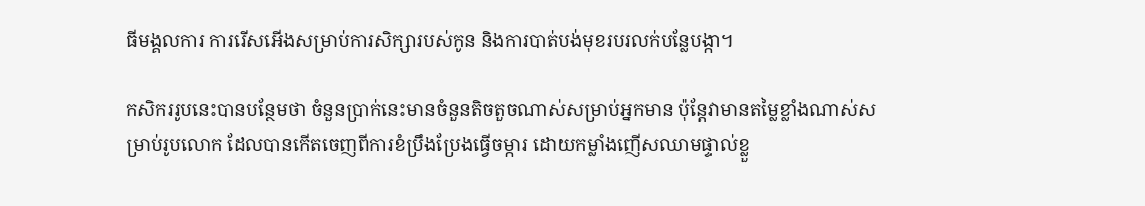ធីមង្គលការ ការរើសអើងសម្រាប់ការសិក្សារបស់កូន និងការបាត់បង់មុខរបរលក់បន្លែបង្កា។

កសិកររូបនេះបានបន្ថែមថា ចំនួនប្រាក់នេះមានចំនួនតិចតួចណាស់សម្រាប់អ្នកមាន ប៉ុន្តែវាមានតម្លៃខ្លាំងណាស់សម្រាប់រូបលោក ដែលបានកើតចេញពីការខំប្រឹងប្រែងធ្វើចម្ការ ដោយកម្លាំងញើសឈាមផ្ទាល់ខ្លួ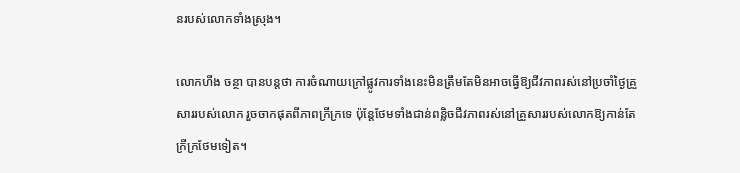នរបស់លោកទាំងស្រុង។

លោកហីង ចន្ថា បានបន្តថា ការចំណាយក្រៅផ្លូវការទាំងនេះមិនត្រឹមតែមិនអាចធ្វើឱ្យជីវភាពរស់នៅប្រចាំថ្ងៃគ្រួសាររបស់លោក រួចចាកផុតពីភាពក្រីក្រទេ ប៉ុន្តែថែមទាំងជាន់ពន្លិចជីវភាពរស់នៅគ្រួសាររបស់លោកឱ្យកាន់តែក្រីក្រថែមទៀត។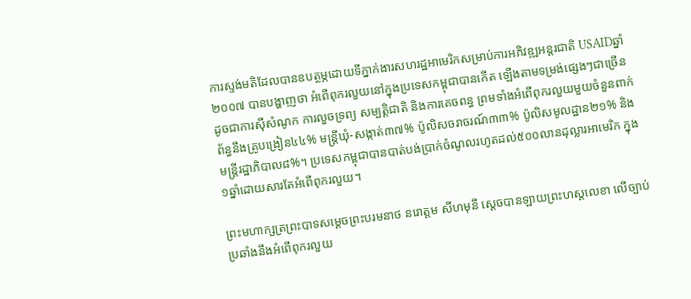ការស្ទង់មតិដែលបានឧបត្ថម្ភដោយទីភ្នាក់ងារសហរដ្ឋអាមេរិកសម្រាប់ការអភិវឌ្ឍអន្តរជាតិ USAIDឆ្នាំ២០០៧ បានបង្ហាញថា អំពើពុករលួយនៅក្នុងប្រទេសកម្ពុជាបានកើត ឡើងតាមទម្រង់ផ្សេងៗជាច្រើន ដូចជាការស៊ីសំណូក ការលួចទ្រព្យ សម្បត្តិជាតិ និងការគេចពន្ធ ព្រមទាំងអំពើពុករលួយមួយចំនួនពាក់ព័ន្ធនឹងគ្រូបង្រៀន៤៤% មន្ត្រីឃុំ-សង្កាត់៣៧% ប៉ូលិសចរាចរណ៍៣៣% ប៉ូលិសមូលដ្ឋាន២១% និងមន្ត្រីរដ្ឋាភិបាល៨%។ ប្រទេសកម្ពុជាបានបាត់បង់ប្រាក់ចំណូលរហូតដល់៥០០លានដុល្លារអាមេរិក ក្នុង១ឆ្នាំដោយសារតែអំពើពុករលួយ។

ព្រះមហាក្សត្រព្រះបាទសម្តេចព្រះបរមនាថ នរោត្តម សីហមុនី ស្តេចបានឡាយព្រះហស្តលេខា លើច្បាប់ប្រឆាំងនឹងអំពើពុករលួយ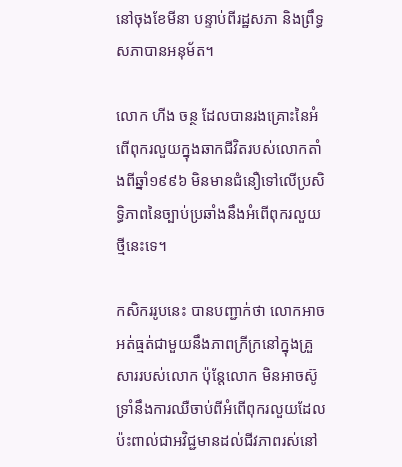នៅចុងខែមីនា បន្ទាប់ពីរដ្ឋសភា និងព្រឹទ្ធសភាបានអនុម័ត។

លោក ហីង ចន្ថ ដែលបានរងគ្រោះនៃអំពើពុករលួយក្នុងឆាកជីវិតរបស់លោកតាំងពីឆ្នាំ១៩៩៦ មិនមានជំនឿទៅលើប្រសិទ្ធិភាពនៃច្បាប់ប្រឆាំងនឹងអំពើពុករលួយថ្មីនេះទេ។

កសិកររូបនេះ បានបញ្ជាក់ថា លោកអាចអត់ធ្មត់ជាមួយនឹងភាពក្រីក្រនៅក្នុងគ្រួសាររបស់លោក ប៉ុន្តែលោក មិនអាចស៊ូទ្រាំនឹងការឈឺចាប់ពីអំពើពុករលួយដែលប៉ះពាល់ជាអវិជ្ជមានដល់ជីវភាពរស់នៅ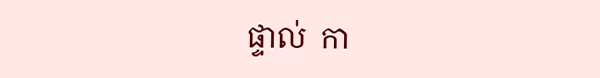ផ្ទាល់  កា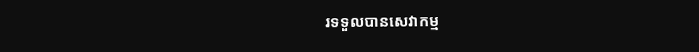រទទួលបានសេវាកម្ម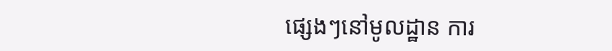ផ្សេងៗនៅមូលដ្ឋាន ការ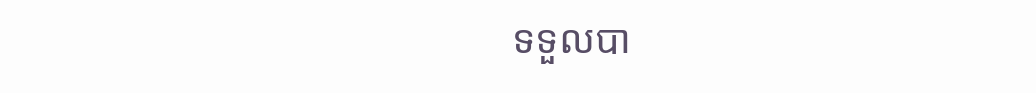ទទួលបា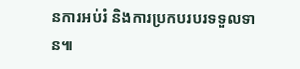នការអប់រំ និងការប្រកបរបរទទួលទាន៕